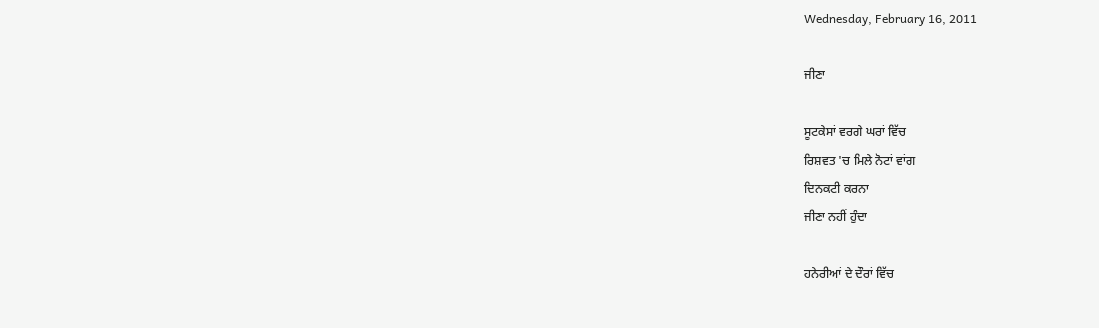Wednesday, February 16, 2011

ਜੀਣਾ

ਸੂਟਕੇਸਾਂ ਵਰਗੇ ਘਰਾਂ ਵਿੱਚ
ਰਿਸ਼ਵਤ 'ਚ ਮਿਲੇ ਨੋਟਾਂ ਵਾਂਗ
ਦਿਨਕਟੀ ਕਰਨਾ
ਜੀਣਾ ਨਹੀਂ ਹੁੰਦਾ

ਹਨੇਰੀਆਂ ਦੇ ਦੌਰਾਂ ਵਿੱਚ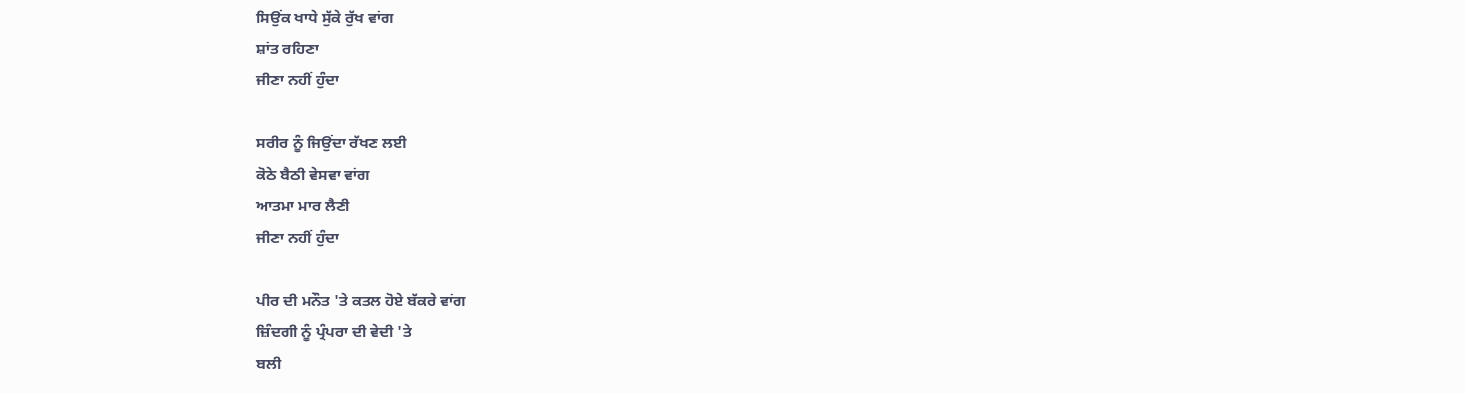ਸਿਉਂਕ ਖਾਧੇ ਸੁੱਕੇ ਰੁੱਖ ਵਾਂਗ
ਸ਼ਾਂਤ ਰਹਿਣਾ
ਜੀਣਾ ਨਹੀਂ ਹੁੰਦਾ

ਸਰੀਰ ਨੂੰ ਜਿਉਂਦਾ ਰੱਖਣ ਲਈ
ਕੋਠੇ ਬੈਠੀ ਵੇਸਵਾ ਵਾਂਗ
ਆਤਮਾ ਮਾਰ ਲੈਣੀ
ਜੀਣਾ ਨਹੀਂ ਹੁੰਦਾ

ਪੀਰ ਦੀ ਮਨੌਤ 'ਤੇ ਕਤਲ ਹੋਏ ਬੱਕਰੇ ਵਾਂਗ
ਜ਼ਿੰਦਗੀ ਨੂੰ ਪ੍ਰੰਪਰਾ ਦੀ ਵੇਦੀ 'ਤੇ
ਬਲੀ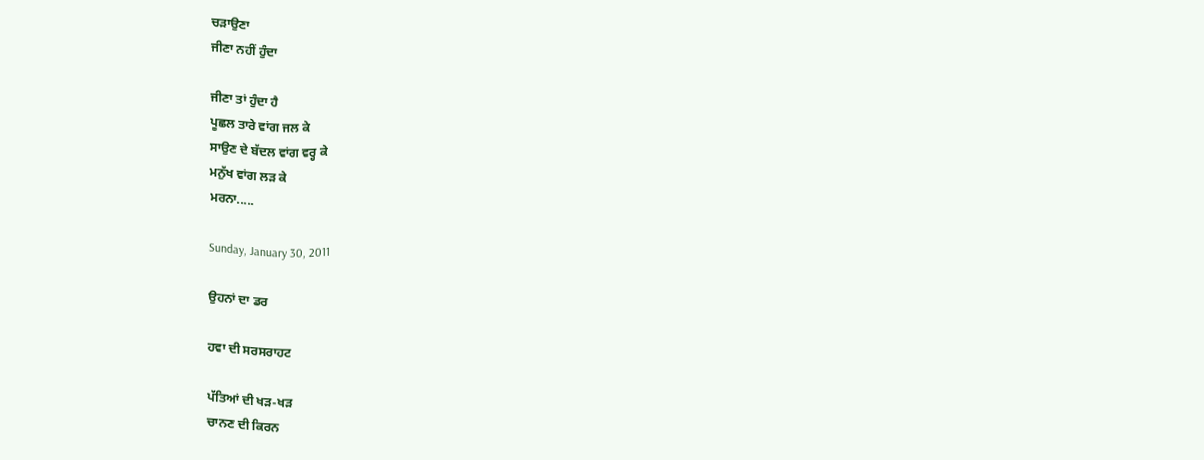ਚੜਾਉਣਾ
ਜੀਣਾ ਨਹੀਂ ਹੁੰਦਾ

ਜੀਣਾ ਤਾਂ ਹੁੰਦਾ ਹੈ
ਪੂਛਲ ਤਾਰੇ ਵਾਂਗ ਜਲ ਕੇ
ਸਾਉਣ ਦੇ ਬੱਦਲ ਵਾਂਗ ਵਰ੍ਹ ਕੇ
ਮਨੁੱਖ ਵਾਂਗ ਲੜ ਕੇ
ਮਰਨਾ.....

Sunday, January 30, 2011

ਉਹਨਾਂ ਦਾ ਡਰ

ਹਵਾ ਦੀ ਸਰਸਰਾਹਟ

ਪੱਤਿਆਂ ਦੀ ਖੜ-ਖੜ
ਚਾਨਣ ਦੀ ਕਿਰਨ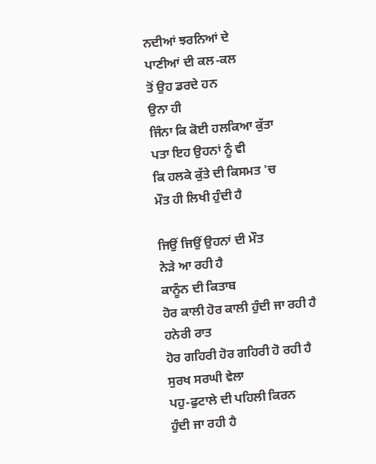ਨਦੀਆਂ ਝਰਨਿਆਂ ਦੇ
ਪਾਣੀਆਂ ਦੀ ਕਲ-ਕਲ
ਤੋਂ ਉਹ ਡਰਦੇ ਹਨ
ਉਨਾ ਹੀ
ਜਿੰਨਾ ਕਿ ਕੋਈ ਹਲਕਿਆ ਕੁੱਤਾ
ਪਤਾ ਇਹ ਉਹਨਾਂ ਨੂੰ ਵੀ
ਕਿ ਹਲਕੇ ਕੁੱਤੇ ਦੀ ਕਿਸਮਤ 'ਚ
ਮੌਤ ਹੀ ਲਿਖੀ ਹੁੰਦੀ ਹੈ

ਜਿਉਂ ਜਿਉਂ ਉਹਨਾਂ ਦੀ ਮੌਤ
ਨੇੜੇ ਆ ਰਹੀ ਹੈ
ਕਾਨੂੰਨ ਦੀ ਕਿਤਾਬ
ਹੋਰ ਕਾਲੀ ਹੋਰ ਕਾਲੀ ਹੁੰਦੀ ਜਾ ਰਹੀ ਹੈ
ਹਨੇਰੀ ਰਾਤ
ਹੋਰ ਗਹਿਰੀ ਹੋਰ ਗਹਿਰੀ ਹੋ ਰਹੀ ਹੈ
ਸੁਰਖ ਸਰਘੀ ਵੇਲਾ
ਪਹੁ-ਫੁਟਾਲੇ ਦੀ ਪਹਿਲੀ ਕਿਰਨ
ਹੁੰਦੀ ਜਾ ਰਹੀ ਹੈ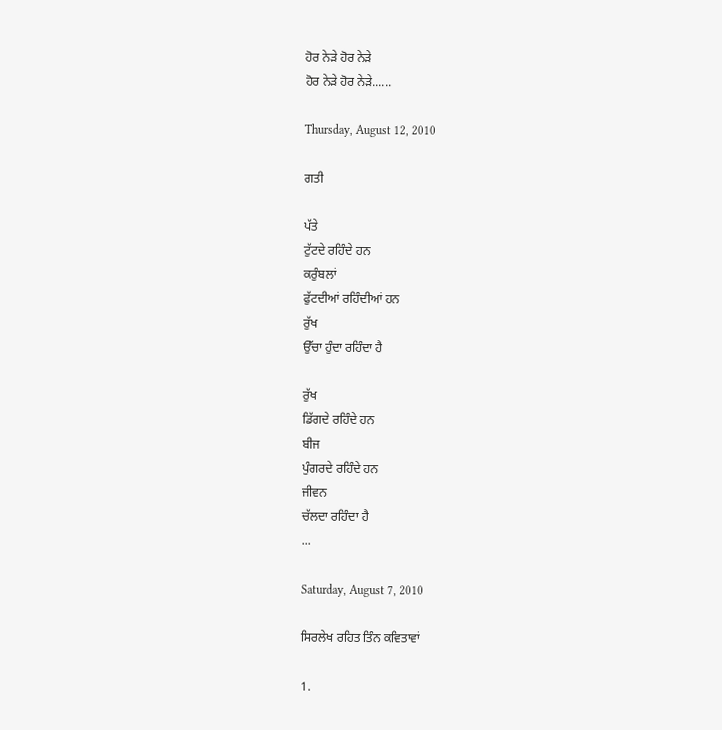ਹੋਰ ਨੇੜੇ ਹੋਰ ਨੇੜੇ
ਹੋਰ ਨੇੜੇ ਹੋਰ ਨੇੜੇ......

Thursday, August 12, 2010

ਗਤੀ

ਪੱਤੇ
ਟੁੱਟਦੇ ਰਹਿੰਦੇ ਹਨ
ਕਰੁੰਬਲਾਂ
ਫੁੱਟਦੀਆਂ ਰਹਿੰਦੀਆਂ ਹਨ
ਰੁੱਖ
ਉੱਚਾ ਹੁੰਦਾ ਰਹਿੰਦਾ ਹੈ

ਰੁੱਖ
ਡਿੱਗਦੇ ਰਹਿੰਦੇ ਹਨ
ਬੀਜ
ਪੁੰਗਰਦੇ ਰਹਿੰਦੇ ਹਨ
ਜੀਵਨ
ਚੱਲਦਾ ਰਹਿੰਦਾ ਹੈ
...

Saturday, August 7, 2010

ਸਿਰਲੇਖ ਰਹਿਤ ਤਿੰਨ ਕਵਿਤਾਵਾਂ

1.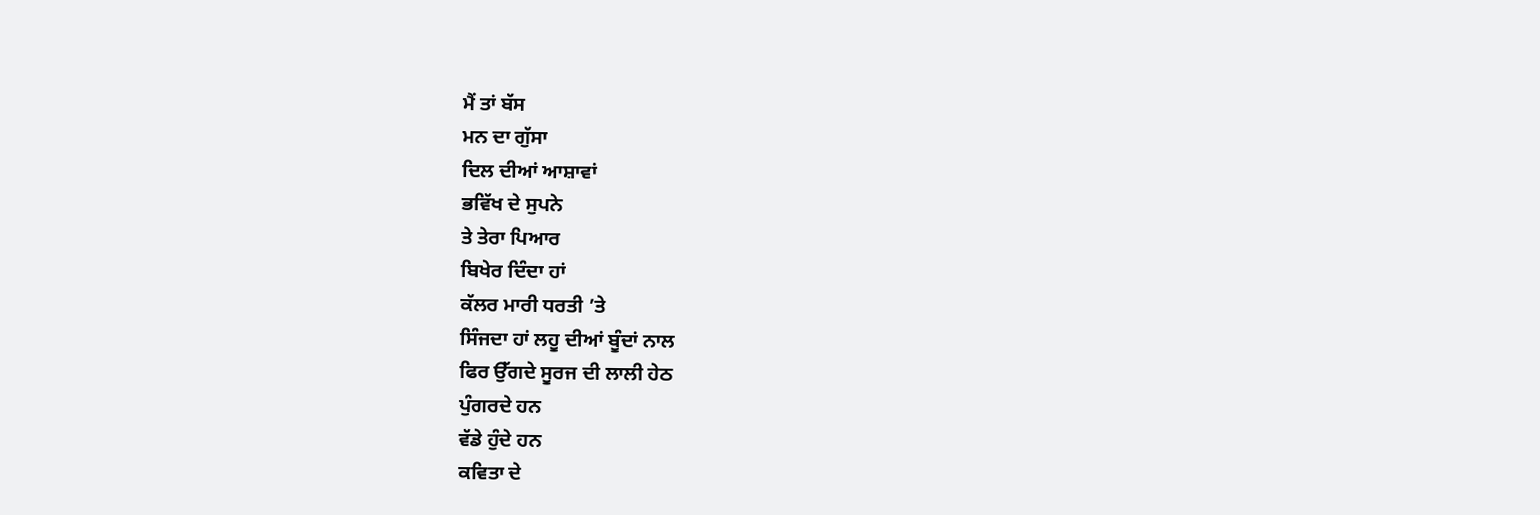ਮੈਂ ਤਾਂ ਬੱਸ
ਮਨ ਦਾ ਗੁੱਸਾ
ਦਿਲ ਦੀਆਂ ਆਸ਼ਾਵਾਂ
ਭਵਿੱਖ ਦੇ ਸੁਪਨੇ
ਤੇ ਤੇਰਾ ਪਿਆਰ
ਬਿਖੇਰ ਦਿੰਦਾ ਹਾਂ
ਕੱਲਰ ਮਾਰੀ ਧਰਤੀ ’ਤੇ
ਸਿੰਜਦਾ ਹਾਂ ਲਹੂ ਦੀਆਂ ਬੂੰਦਾਂ ਨਾਲ
ਫਿਰ ਉੱਗਦੇ ਸੂਰਜ ਦੀ ਲਾਲੀ ਹੇਠ
ਪੁੰਗਰਦੇ ਹਨ
ਵੱਡੇ ਹੁੰਦੇ ਹਨ
ਕਵਿਤਾ ਦੇ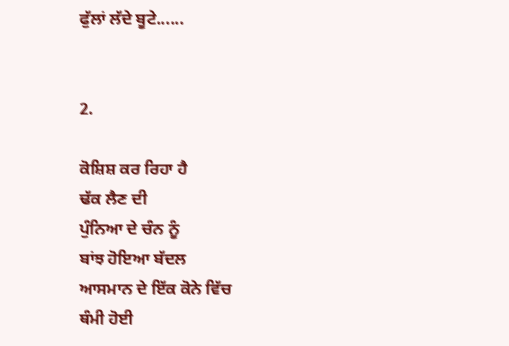ਫੁੱਲਾਂ ਲੱਦੇ ਬੂਟੇ......


2.

ਕੋਸ਼ਿਸ਼ ਕਰ ਰਿਹਾ ਹੈ
ਢੱਕ ਲੈਣ ਦੀ
ਪੁੰਨਿਆ ਦੇ ਚੰਨ ਨੂੰ
ਬਾਂਝ ਹੋਇਆ ਬੱਦਲ
ਆਸਮਾਨ ਦੇ ਇੱਕ ਕੋਨੇ ਵਿੱਚ
ਥੰਮੀ ਹੋਈ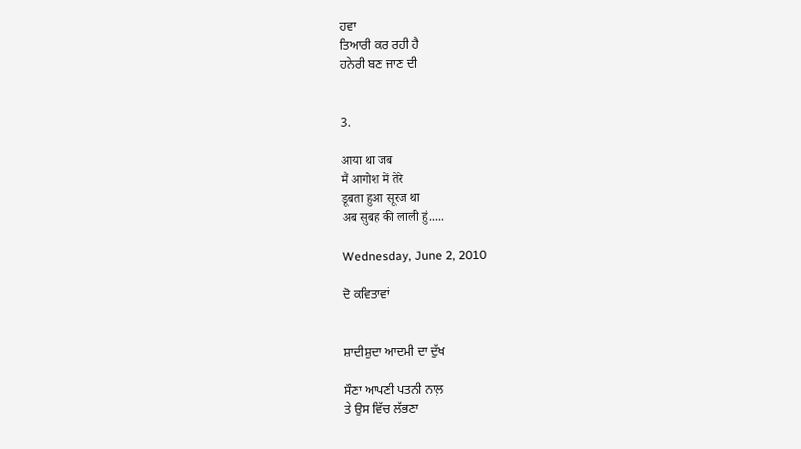ਹਵਾ
ਤਿਆਰੀ ਕਰ ਰਹੀ ਹੈ
ਹਨੇਰੀ ਬਣ ਜਾਣ ਦੀ


3.

आया था जब
मैं आगोश में तेरे
डूबता हुआ सूरज था
अब सुबह की लाली हुं.....

Wednesday, June 2, 2010

ਦੋ ਕਵਿਤਾਵਾਂ


ਸ਼ਾਦੀਸ਼ੁਦਾ ਆਦਮੀ ਦਾ ਦੁੱਖ

ਸੌਣਾ ਆਪਣੀ ਪਤਨੀ ਨਾਲ਼
ਤੇ ਉਸ ਵਿੱਚ ਲੱਭਣਾ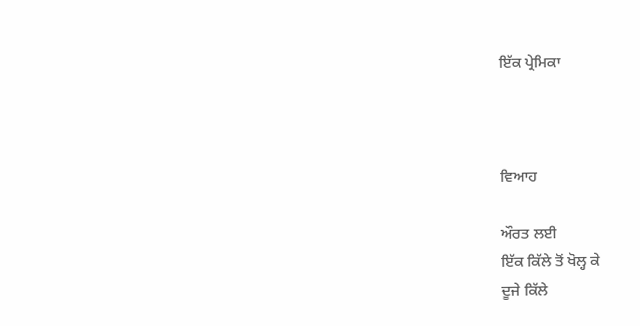ਇੱਕ ਪ੍ਰੇਮਿਕਾ



ਵਿਆਹ

ਔਰਤ ਲਈ
ਇੱਕ ਕਿੱਲੇ ਤੋਂ ਖੋਲ੍ਹ ਕੇ
ਦੂਜੇ ਕਿੱਲੇ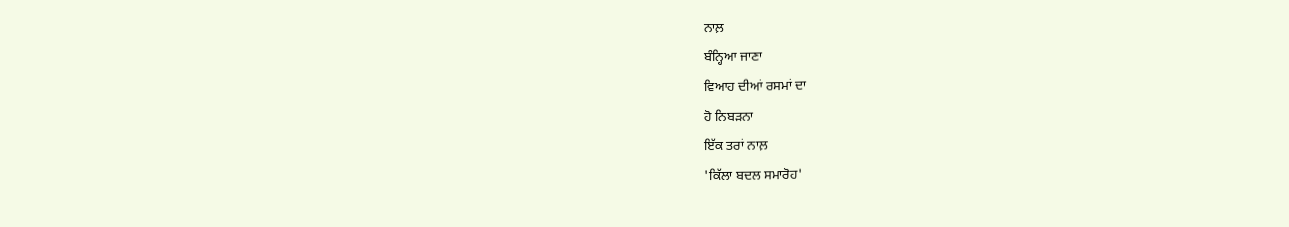ਨਾਲ਼
ਬੰਨ੍ਹਿਆ ਜਾਣਾ
ਵਿਆਹ ਦੀਆਂ ਰਸਮਾਂ ਦਾ
ਹੋ ਨਿਬੜਨਾ
ਇੱਕ ਤਰਾਂ ਨਾਲ਼
'ਕਿੱਲਾ ਬਦਲ ਸਮਾਰੋਹ'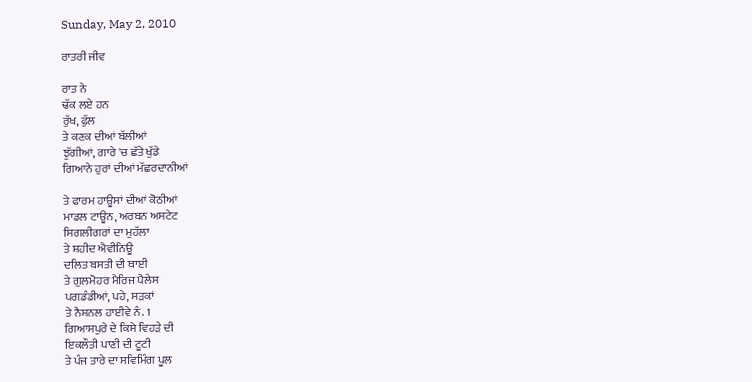Sunday, May 2, 2010

ਰਾਤਰੀ ਜੀਵ

ਰਾਤ ਨੇ
ਢੱਕ ਲਏ ਹਨ
ਰੁੱਖ, ਫੁੱਲ
ਤੇ ਕਣਕ ਦੀਆਂ ਬੱਲੀਆਂ
ਝੁੱਗੀਆਂ, ਗਾਰੇ 'ਚ ਛੱਤੇ ਖੁੱਡੇ
ਗਿਆਨੇ ਹੁਰਾਂ ਦੀਆਂ ਮੱਛਰਦਾਨੀਆਂ

ਤੇ ਫਾਰਮ ਹਾਊਸਾਂ ਦੀਆਂ ਕੋਠੀਆਂ
ਮਾਡਲ ਟਾਊਨ, ਅਰਬਨ ਅਸਟੇਟ
ਸਿਗਲੀਗਰਾਂ ਦਾ ਮੁਹੱਲਾ
ਤੇ ਸ਼ਹੀਦ ਐਵੀਨਿਊ
ਦਲਿਤ ਬਸਤੀ ਦੀ ਥਾਈ
ਤੇ ਗੁਲਮੋਹਰ ਮੈਰਿਜ ਪੈਲੇਸ
ਪਗਡੰਡੀਆਂ, ਪਹੇ, ਸੜਕਾਂ
ਤੇ ਨੈਸ਼ਨਲ ਹਾਈਵੇ ਨੰ. 1
ਗਿਆਸਪੁਰੇ ਦੇ ਕਿਸੇ ਵਿਹੜੇ ਦੀ
ਇਕਲੌਤੀ ਪਾਣੀ ਦੀ ਟੂਟੀ
ਤੇ ਪੰਜ ਤਾਰੇ ਦਾ ਸਵਿਮਿੰਗ ਪੂਲ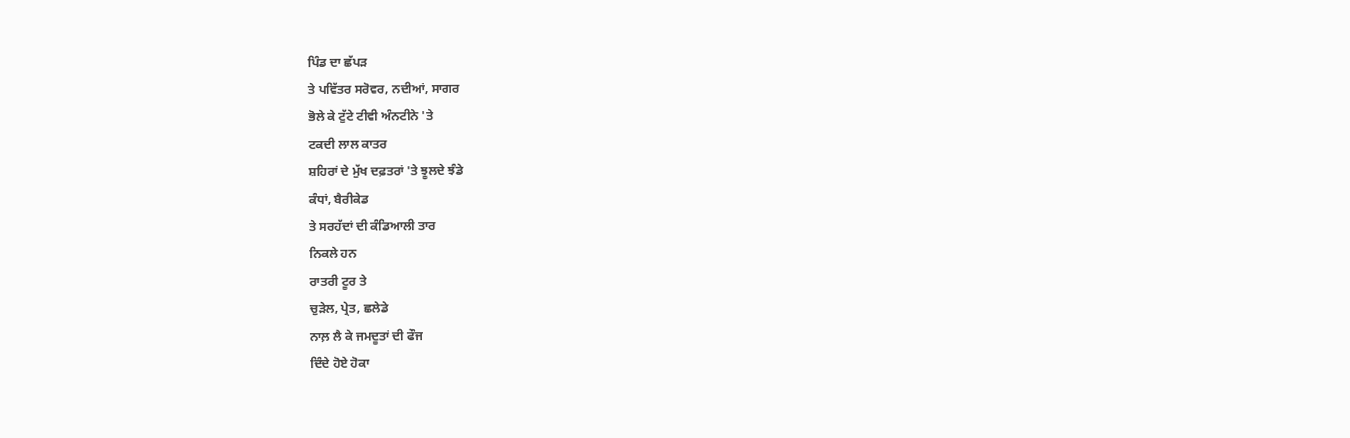ਪਿੰਡ ਦਾ ਛੱਪੜ
ਤੇ ਪਵਿੱਤਰ ਸਰੋਵਰ, ਨਦੀਆਂ, ਸਾਗਰ
ਭੋਲੇ ਕੇ ਟੁੱਟੇ ਟੀਵੀ ਅੰਨਟੀਨੇ 'ਤੇ
ਟਕਦੀ ਲਾਲ ਕਾਤਰ
ਸ਼ਹਿਰਾਂ ਦੇ ਮੁੱਖ ਦਫ਼ਤਰਾਂ 'ਤੇ ਝੂਲਦੇ ਝੰਡੇ
ਕੰਧਾਂ, ਬੈਰੀਕੇਡ
ਤੇ ਸਰਹੱਦਾਂ ਦੀ ਕੰਡਿਆਲੀ ਤਾਰ
ਨਿਕਲੇ ਹਨ
ਰਾਤਰੀ ਟੂਰ ਤੇ
ਚੁੜੇਲ, ਪ੍ਰੇਤ, ਛਲੇਡੇ
ਨਾਲ਼ ਲੈ ਕੇ ਜਮਦੂਤਾਂ ਦੀ ਫੌਜ
ਦਿੰਦੇ ਹੋਏ ਹੋਕਾ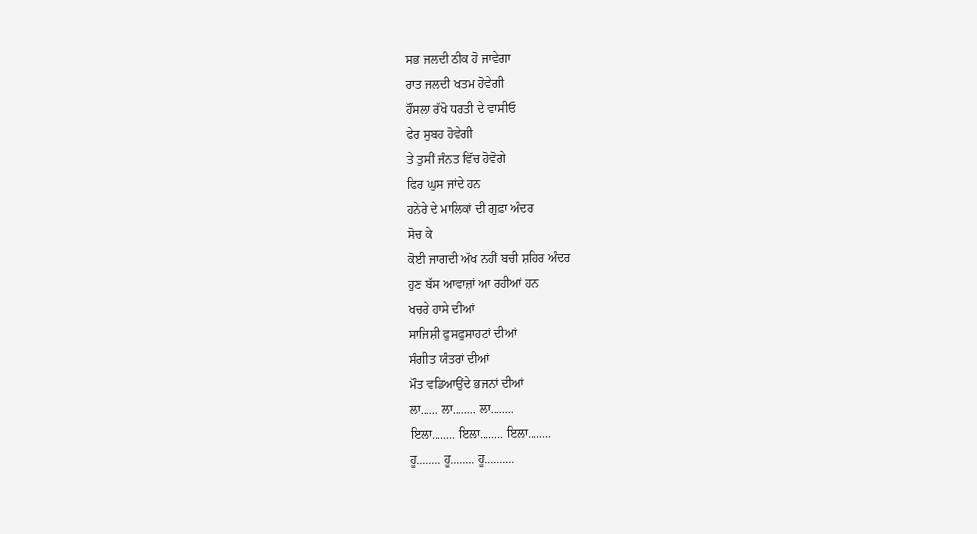ਸਭ ਜਲਦੀ ਠੀਕ ਹੋ ਜਾਵੇਗਾ
ਰਾਤ ਜਲਦੀ ਖਤਮ ਹੋਵੇਗੀ
ਹੌਂਸਲਾ ਰੱਖੋ ਧਰਤੀ ਦੇ ਵਾਸੀਓ
ਫੇਰ ਸੁਬਹ ਹੋਵੇਗੀ
ਤੇ ਤੁਸੀਂ ਜੰਨਤ ਵਿੱਚ ਹੋਵੋਗੇ
ਫਿਰ ਘੁਸ ਜਾਂਦੇ ਹਨ
ਹਨੇਰੇ ਦੇ ਮਾਲਿਕਾਂ ਦੀ ਗੁਫ਼ਾ ਅੰਦਰ
ਸੋਚ ਕੇ
ਕੋਈ ਜਾਗਦੀ ਅੱਖ ਨਹੀਂ ਬਚੀ ਸ਼ਹਿਰ ਅੰਦਰ
ਹੁਣ ਬੱਸ ਆਵਾਜ਼ਾਂ ਆ ਰਹੀਆਂ ਹਨ
ਖਚਰੇ ਹਾਸੇ ਦੀਆਂ
ਸਾਜਿਸ਼ੀ ਫੁਸਫੁਸਾਹਟਾਂ ਦੀਆਂ
ਸੰਗੀਤ ਯੰਤਰਾਂ ਦੀਆਂ
ਮੌਤ ਵਡਿਆਉਂਦੇ ਭਜਨਾਂ ਦੀਆਂ
ਲਾ...... ਲਾ........ ਲਾ........
ਇਲਾ........ ਇਲਾ........ ਇਲਾ........
ਹੂ........ ਹੂ........ ਹੂ..........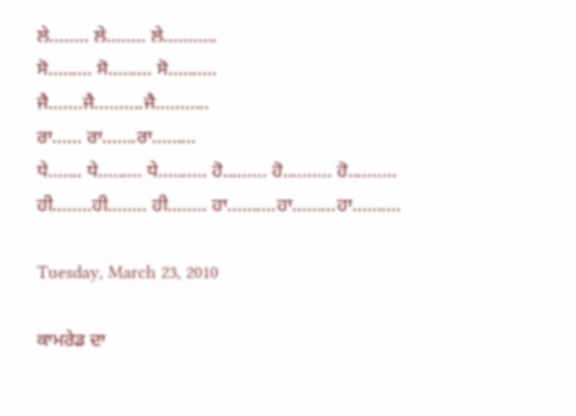ਲੇ........ ਲੇ........ ਲੇ...........
ਸੋ......... ਸੋ......... ਸੋ..........
ਜੈ.......ਜੈ..........ਜੈ...........
ਰਾ...... ਰਾ.......ਰਾ.........
ਧੇ....... ਧੇ......... ਧੇ.......... ਹੋ......... ਹੋ.......... ਹੋ..........
ਹੀ........ਹੀ........ ਹੀ........ ਹਾ..........ਹਾ.........ਹਾ..........

Tuesday, March 23, 2010

ਕਾਮਰੇਡ ਦਾ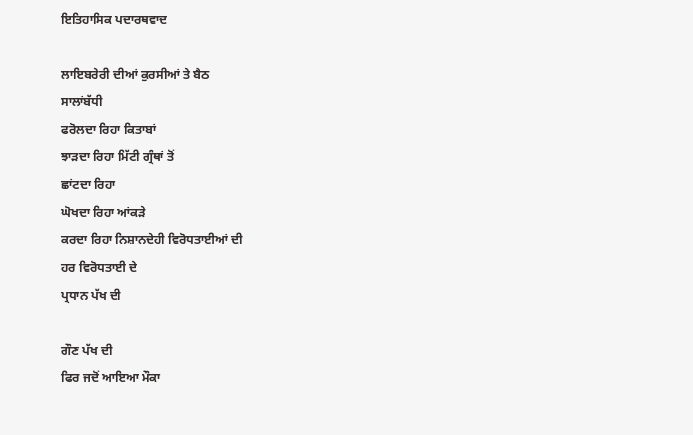ਇਤਿਹਾਸਿਕ ਪਦਾਰਥਵਾਦ

ਲਾਇਬਰੇਰੀ ਦੀਆਂ ਕੁਰਸੀਆਂ ਤੇ ਬੈਠ
ਸਾਲਾਂਬੱਧੀ
ਫਰੋਲਦਾ ਰਿਹਾ ਕਿਤਾਬਾਂ
ਝਾੜਦਾ ਰਿਹਾ ਮਿੱਟੀ ਗ੍ਰੰਥਾਂ ਤੋਂ
ਛਾਂਟਦਾ ਰਿਹਾ
ਘੋਖਦਾ ਰਿਹਾ ਆਂਕੜੇ
ਕਰਦਾ ਰਿਹਾ ਨਿਸ਼ਾਨਦੇਹੀ ਵਿਰੋਧਤਾਈਆਂ ਦੀ
ਹਰ ਵਿਰੋਧਤਾਈ ਦੇ
ਪ੍ਰਧਾਨ ਪੱਖ ਦੀ

ਗੌਣ ਪੱਖ ਦੀ
ਫਿਰ ਜਦੋਂ ਆਇਆ ਮੌਕਾ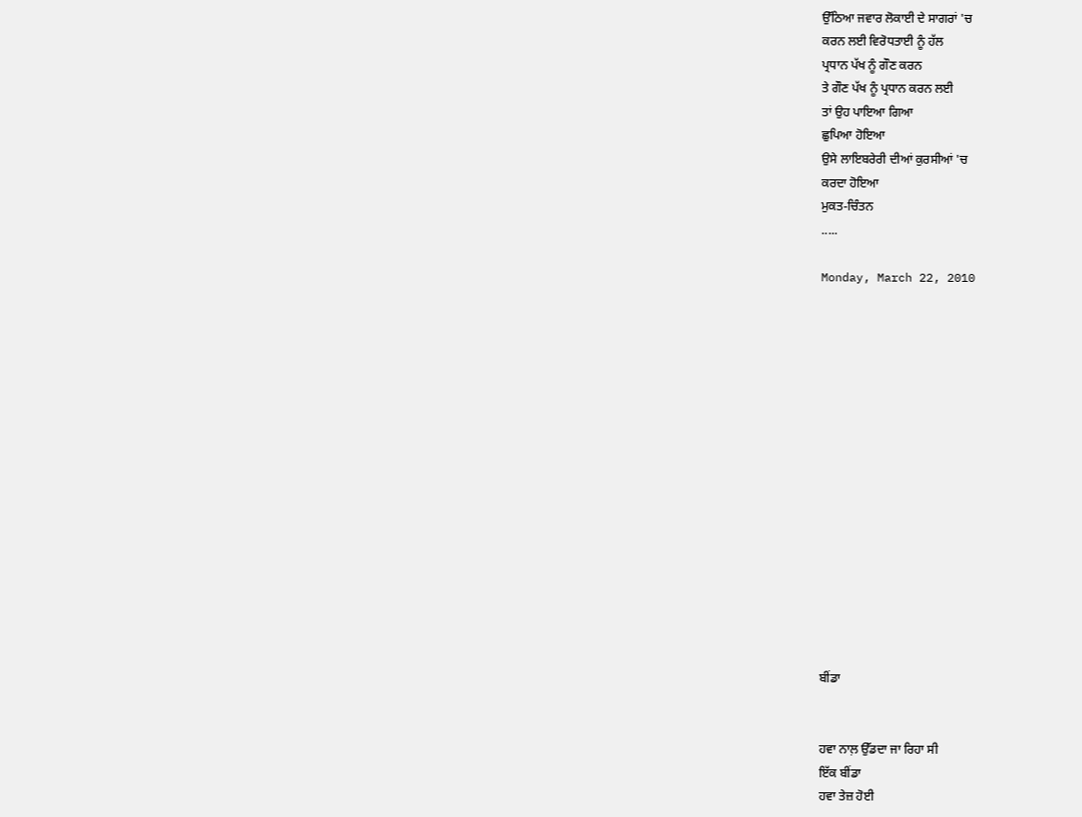ਉੱਠਿਆ ਜਵਾਰ ਲੋਕਾਈ ਦੇ ਸਾਗਰਾਂ 'ਚ
ਕਰਨ ਲਈ ਵਿਰੋਧਤਾਈ ਨੂੰ ਹੱਲ
ਪ੍ਰਧਾਨ ਪੱਖ ਨੂੰ ਗੌਣ ਕਰਨ
ਤੇ ਗੌਣ ਪੱਖ ਨੂੰ ਪ੍ਰਧਾਨ ਕਰਨ ਲਈ
ਤਾਂ ਉਹ ਪਾਇਆ ਗਿਆ
ਛੁਪਿਆ ਹੋਇਆ
ਉਸੇ ਲਾਇਬਰੇਰੀ ਦੀਆਂ ਕੁਰਸੀਆਂ 'ਚ
ਕਰਦਾ ਹੋਇਆ
ਮੁਕਤ-ਚਿੰਤਨ
.....

Monday, March 22, 2010
















ਬੀਂਡਾ


ਹਵਾ ਨਾਲ਼ ਉੱਡਦਾ ਜਾ ਰਿਹਾ ਸੀ
ਇੱਕ ਬੀਂਡਾ
ਹਵਾ ਤੇਜ਼ ਹੋਈ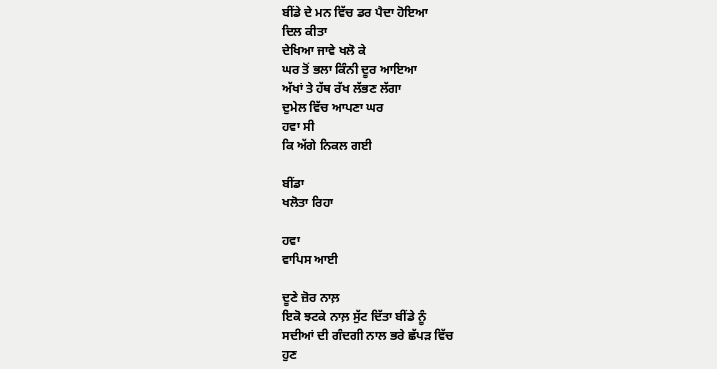ਬੀਂਡੇ ਦੇ ਮਨ ਵਿੱਚ ਡਰ ਪੈਦਾ ਹੋਇਆ
ਦਿਲ ਕੀਤਾ
ਦੇਖਿਆ ਜਾਵੇ ਖਲੋ ਕੇ
ਘਰ ਤੋਂ ਭਲਾ ਕਿੰਨੀ ਦੂਰ ਆਇਆ
ਅੱਖਾਂ ਤੇ ਹੱਥ ਰੱਖ ਲੱਭਣ ਲੱਗਾ
ਦੁਮੇਲ ਵਿੱਚ ਆਪਣਾ ਘਰ
ਹਵਾ ਸੀ
ਕਿ ਅੱਗੇ ਨਿਕਲ ਗਈ

ਬੀਂਡਾ
ਖਲੋਤਾ ਰਿਹਾ

ਹਵਾ
ਵਾਪਿਸ ਆਈ

ਦੂਣੇ ਜ਼ੋਰ ਨਾਲ਼
ਇਕੋ ਝਟਕੇ ਨਾਲ਼ ਸੁੱਟ ਦਿੱਤਾ ਬੀਂਡੇ ਨੂੰ
ਸਦੀਆਂ ਦੀ ਗੰਦਗੀ ਨਾਲ ਭਰੇ ਛੱਪੜ ਵਿੱਚ
ਹੁਣ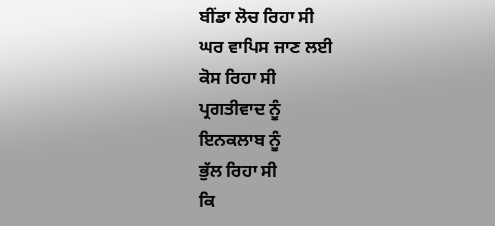ਬੀਂਡਾ ਲੋਚ ਰਿਹਾ ਸੀ
ਘਰ ਵਾਪਿਸ ਜਾਣ ਲਈ
ਕੋਸ ਰਿਹਾ ਸੀ
ਪ੍ਰਗਤੀਵਾਦ ਨੂੰ
ਇਨਕਲਾਬ ਨੂੰ
ਭੁੱਲ ਰਿਹਾ ਸੀ
ਕਿ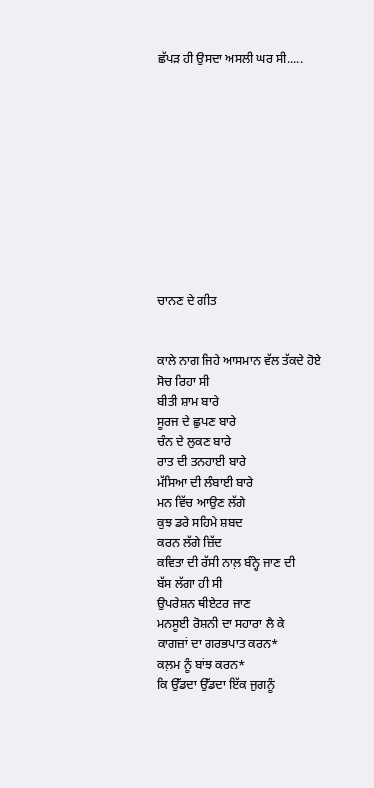ਛੱਪੜ ਹੀ ਉਸਦਾ ਅਸਲੀ ਘਰ ਸੀ.....











ਚਾਨਣ ਦੇ ਗੀਤ


ਕਾਲੇ ਨਾਗ ਜਿਹੇ ਆਸਮਾਨ ਵੱਲ ਤੱਕਦੇ ਹੋਏ
ਸੋਚ ਰਿਹਾ ਸੀ
ਬੀਤੀ ਸ਼ਾਮ ਬਾਰੇ
ਸੂਰਜ ਦੇ ਛੁਪਣ ਬਾਰੇ
ਚੰਨ ਦੇ ਲੁਕਣ ਬਾਰੇ
ਰਾਤ ਦੀ ਤਨਹਾਈ ਬਾਰੇ
ਮੱਸਿਆ ਦੀ ਲੰਬਾਈ ਬਾਰੇ
ਮਨ ਵਿੱਚ ਆਉਣ ਲੱਗੇ
ਕੁਝ ਡਰੇ ਸਹਿਮੇ ਸ਼ਬਦ
ਕਰਨ ਲੱਗੇ ਜ਼ਿੱਦ
ਕਵਿਤਾ ਦੀ ਰੱਸੀ ਨਾਲ਼ ਬੰਨ੍ਹੇ ਜਾਣ ਦੀ
ਬੱਸ ਲੱਗਾ ਹੀ ਸੀ
ਉਪਰੇਸ਼ਨ ਥੀਏਟਰ ਜਾਣ
ਮਨਸੂਈ ਰੋਸ਼ਨੀ ਦਾ ਸਹਾਰਾ ਲੈ ਕੇ
ਕਾਗਜ਼ਾਂ ਦਾ ਗਰਭਪਾਤ ਕਰਨ*
ਕਲ਼ਮ ਨੂੰ ਬਾਂਝ ਕਰਨ*
ਕਿ ਉੱਡਦਾ ਉੱਡਦਾ ਇੱਕ ਜੁਗਨੂੰ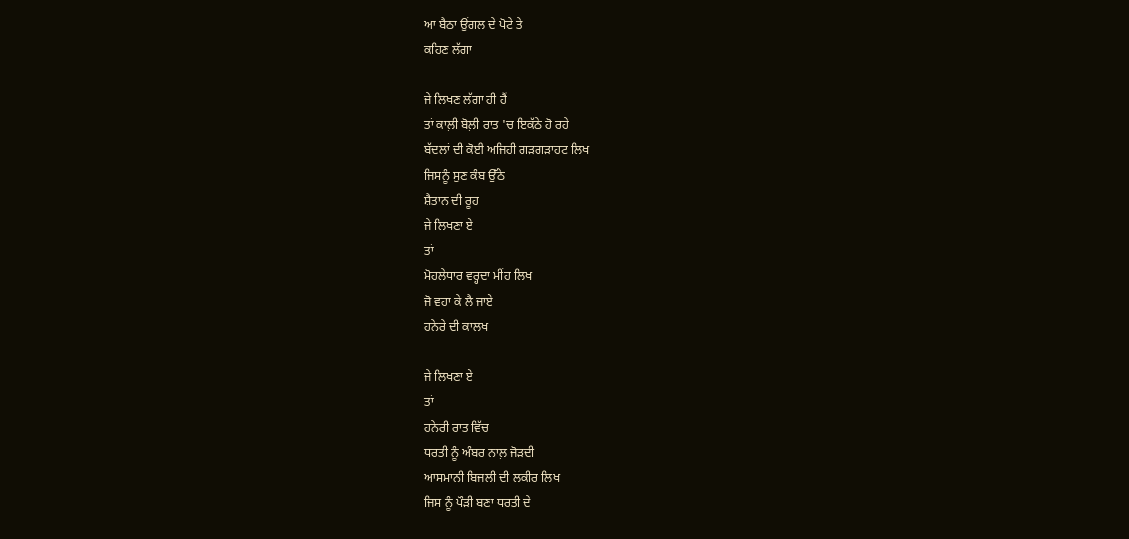ਆ ਬੈਠਾ ਉਂਗਲ ਦੇ ਪੋਟੇ ਤੇ
ਕਹਿਣ ਲੱਗਾ

ਜੇ ਲਿਖਣ ਲੱਗਾ ਹੀ ਹੈਂ
ਤਾਂ ਕਾਲ਼ੀ ਬੋਲ਼ੀ ਰਾਤ 'ਚ ਇਕੱਠੇ ਹੋ ਰਹੇ
ਬੱਦਲਾਂ ਦੀ ਕੋਈ ਅਜਿਹੀ ਗੜਗੜਾਹਟ ਲਿਖ
ਜਿਸਨੂੰ ਸੁਣ ਕੰਬ ਉੱਠੇ
ਸ਼ੈਤਾਨ ਦੀ ਰੂਹ
ਜੇ ਲਿਖਣਾ ਏ
ਤਾਂ
ਮੋਹਲੇਧਾਰ ਵਰ੍ਹਦਾ ਮੀਂਹ ਲਿਖ
ਜੋ ਵਹਾ ਕੇ ਲੈ ਜਾਏ
ਹਨੇਰੇ ਦੀ ਕਾਲਖ

ਜੇ ਲਿਖਣਾ ਏ
ਤਾਂ
ਹਨੇਰੀ ਰਾਤ ਵਿੱਚ
ਧਰਤੀ ਨੂੰ ਅੰਬਰ ਨਾਲ਼ ਜੋੜਦੀ
ਆਸਮਾਨੀ ਬਿਜਲੀ ਦੀ ਲਕੀਰ ਲਿਖ
ਜਿਸ ਨੂੰ ਪੌੜੀ ਬਣਾ ਧਰਤੀ ਦੇ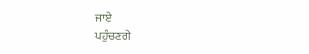ਜਾਏ
ਪਹੁੰਚਣਗੇ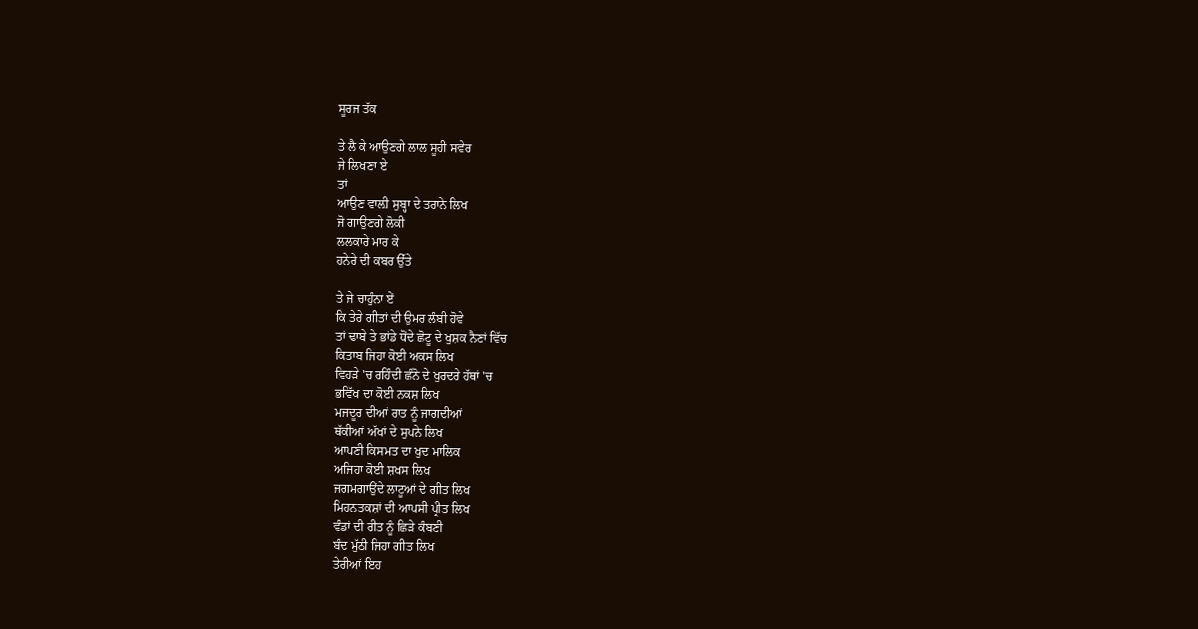ਸੂਰਜ ਤੱਕ

ਤੇ ਲੈ ਕੇ ਆਉਣਗੇ ਲਾਲ ਸੂਹੀ ਸਵੇਰ
ਜੇ ਲਿਖਣਾ ਏ
ਤਾਂ
ਆਉਣ ਵਾਲ਼ੀ ਸੁਬ੍ਹਾ ਦੇ ਤਰਾਨੇ ਲਿਖ
ਜੋ ਗਾਉਣਗੇ ਲੋਕੀ
ਲਲਕਾਰੇ ਮਾਰ ਕੇ
ਹਨੇਰੇ ਦੀ ਕਬਰ ਉੱਤੇ

ਤੇ ਜੇ ਚਾਹੁੰਨਾ ਏਂ
ਕਿ ਤੇਰੇ ਗੀਤਾਂ ਦੀ ਉਮਰ ਲੰਬੀ ਹੋਵੇ
ਤਾਂ ਢਾਬੇ ਤੇ ਭਾਂਡੇ ਧੋਂਦੇ ਛੋਟੂ ਦੇ ਖੁਸ਼ਕ ਨੈਣਾਂ ਵਿੱਚ
ਕਿਤਾਬ ਜਿਹਾ ਕੋਈ ਅਕਸ ਲਿਖ
ਵਿਹੜੇ 'ਚ ਰਹਿੰਦੀ ਛੰਨੋ ਦੇ ਖੁਰਦਰੇ ਹੱਥਾਂ 'ਚ
ਭਵਿੱਖ ਦਾ ਕੋਈ ਨਕਸ਼ ਲਿਖ
ਮਜਦੂਰ ਦੀਆਂ ਰਾਤ ਨੂੰ ਜਾਗਦੀਆਂ
ਥੱਕੀਆਂ ਅੱਖਾਂ ਦੇ ਸੁਪਨੇ ਲਿਖ
ਆਪਣੀ ਕਿਸਮਤ ਦਾ ਖੁਦ ਮਾਲਿਕ
ਅਜਿਹਾ ਕੋਈ ਸ਼ਖਸ ਲਿਖ
ਜਗਮਗਾਉਂਦੇ ਲਾਟੂਆਂ ਦੇ ਗੀਤ ਲਿਖ
ਮਿਹਨਤਕਸ਼ਾਂ ਦੀ ਆਪਸੀ ਪ੍ਰੀਤ ਲਿਖ
ਵੰਡਾਂ ਦੀ ਰੀਤ ਨੂੰ ਛਿੜੇ ਕੰਬਣੀ
ਬੰਦ ਮੁੱਠੀ ਜਿਹਾ ਗੀਤ ਲਿਖ
ਤੇਰੀਆਂ ਇਹ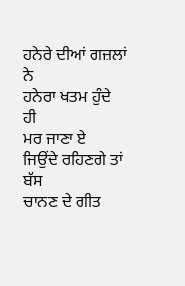ਹਨੇਰੇ ਦੀਆਂ ਗਜ਼ਲਾਂ ਨੇ
ਹਨੇਰਾ ਖਤਮ ਹੁੰਦੇ ਹੀ
ਮਰ ਜਾਣਾ ਏ
ਜਿਉਂਦੇ ਰਹਿਣਗੇ ਤਾਂ ਬੱਸ
ਚਾਨਣ ਦੇ ਗੀਤ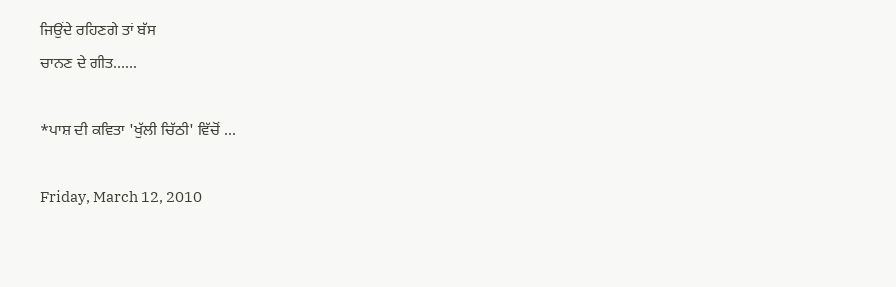ਜਿਉਂਦੇ ਰਹਿਣਗੇ ਤਾਂ ਬੱਸ
ਚਾਨਣ ਦੇ ਗੀਤ......

*ਪਾਸ਼ ਦੀ ਕਵਿਤਾ 'ਖੁੱਲੀ ਚਿੱਠੀ' ਵਿੱਚੋਂ ...

Friday, March 12, 2010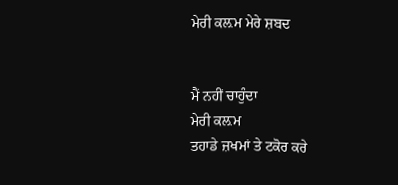ਮੇਰੀ ਕਲ਼ਮ ਮੇਰੇ ਸ਼ਬਦ


ਮੈਂ ਨਹੀਂ ਚਾਹੁੰਦਾ
ਮੇਰੀ ਕਲ਼ਮ
ਤਹਾਡੇ ਜ਼ਖਮਾਂ ਤੇ ਟਕੋਰ ਕਰੇ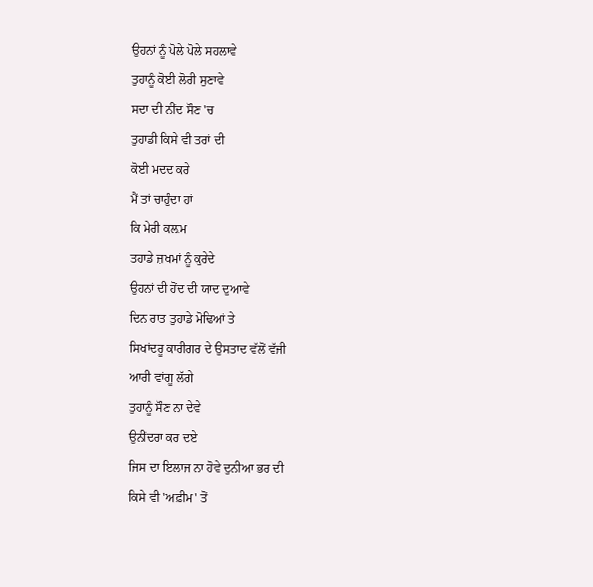ਉਹਨਾਂ ਨੂੰ ਪੋਲੇ ਪੋਲੇ ਸਹਲਾਵੇ
ਤੁਹਾਨੂੰ ਕੋਈ ਲੋਰੀ ਸੁਣਾਵੇ
ਸਦਾ ਦੀ ਨੀਂਦ ਸੌਣ 'ਚ
ਤੁਹਾਡੀ ਕਿਸੇ ਵੀ ਤਰਾਂ ਦੀ
ਕੋਈ ਮਦਦ ਕਰੇ
ਮੈਂ ਤਾਂ ਚਾਹੁੰਦਾ ਹਾਂ
ਕਿ ਮੇਰੀ ਕਲ਼ਮ
ਤਹਾਡੇ ਜ਼ਖਮਾਂ ਨੂੰ ਕੁਰੇਦੇ
ਉਹਨਾਂ ਦੀ ਹੋਂਦ ਦੀ ਯਾਦ ਦੁਆਵੇ
ਦਿਨ ਰਾਤ ਤੁਹਾਡੇ ਮੋਢਿਆਂ ਤੇ
ਸਿਖਾਂਦਰੂ ਕਾਰੀਗਰ ਦੇ ਉਸਤਾਦ ਵੱਲੋਂ ਵੱਜੀ
ਆਰੀ ਵਾਂਗੂ ਲੱਗੇ
ਤੁਹਾਨੂੰ ਸੌਣ ਨਾ ਦੇਵੇ
ਉਨੀਂਦਰਾ ਕਰ ਦਏ
ਜਿਸ ਦਾ ਇਲਾਜ ਨਾ ਹੋਵੇ ਦੁਨੀਆ ਭਰ ਦੀ
ਕਿਸੇ ਵੀ 'ਅਫ਼ੀਮ' ਤੋਂ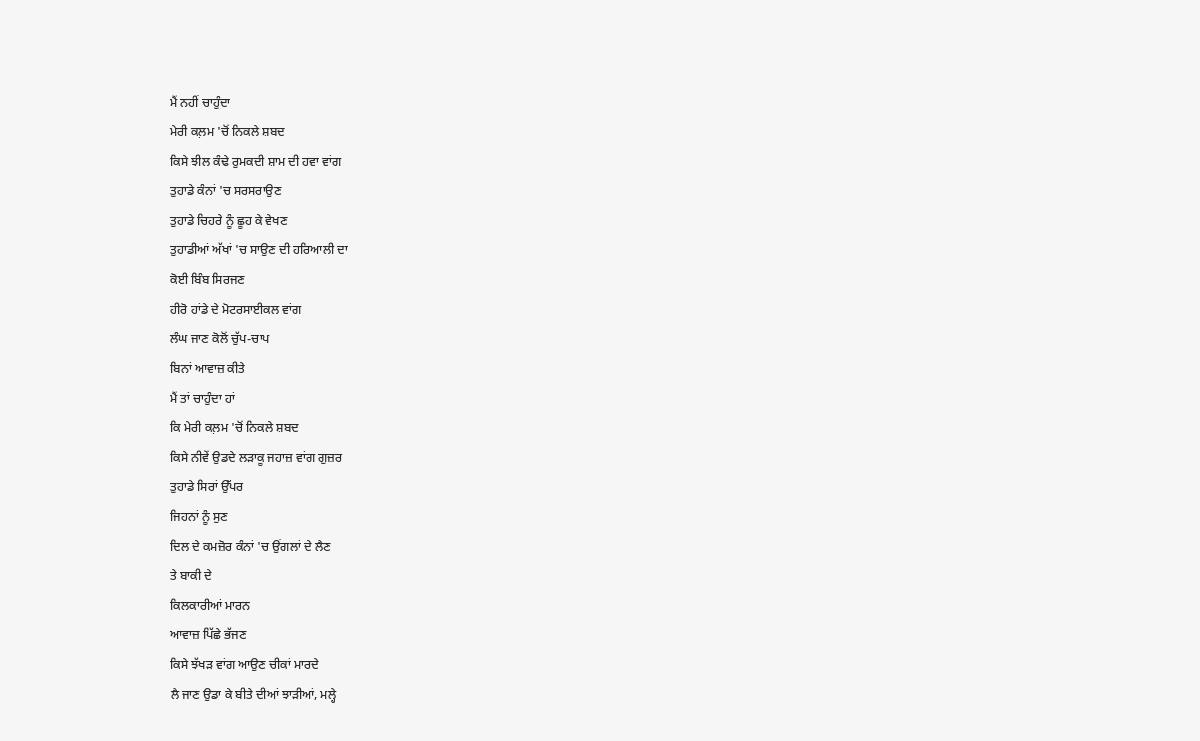ਮੈਂ ਨਹੀਂ ਚਾਹੁੰਦਾ
ਮੇਰੀ ਕਲ਼ਮ 'ਚੋਂ ਨਿਕਲੇ ਸ਼ਬਦ
ਕਿਸੇ ਝੀਲ ਕੰਢੇ ਰੁਮਕਦੀ ਸ਼ਾਮ ਦੀ ਹਵਾ ਵਾਂਗ
ਤੁਹਾਡੇ ਕੰਨਾਂ 'ਚ ਸਰਸਰਾਉਣ
ਤੁਹਾਡੇ ਚਿਹਰੇ ਨੂੰ ਛੂਹ ਕੇ ਵੇਖਣ
ਤੁਹਾਡੀਆਂ ਅੱਖਾਂ 'ਚ ਸਾਉਣ ਦੀ ਹਰਿਆਲੀ ਦਾ
ਕੋਈ ਬਿੰਬ ਸਿਰਜਣ
ਹੀਰੋ ਹਾਂਡੇ ਦੇ ਮੋਟਰਸਾਈਕਲ ਵਾਂਗ
ਲੰਘ ਜਾਣ ਕੋਲੋਂ ਚੁੱਪ-ਚਾਪ
ਬਿਨਾਂ ਆਵਾਜ਼ ਕੀਤੇ
ਮੈਂ ਤਾਂ ਚਾਹੁੰਦਾ ਹਾਂ
ਕਿ ਮੇਰੀ ਕਲ਼ਮ 'ਚੋਂ ਨਿਕਲੇ ਸ਼ਬਦ
ਕਿਸੇ ਨੀਵੇਂ ਉਡਦੇ ਲੜਾਕੂ ਜਹਾਜ਼ ਵਾਂਗ ਗੁਜ਼ਰ
ਤੁਹਾਡੇ ਸਿਰਾਂ ਉੱਪਰ
ਜਿਹਨਾਂ ਨੂੰ ਸੁਣ
ਦਿਲ ਦੇ ਕਮਜ਼ੋਰ ਕੰਨਾਂ 'ਚ ਉਂਗਲਾਂ ਦੇ ਲੈਣ
ਤੇ ਬਾਕੀ ਦੇ
ਕਿਲਕਾਰੀਆਂ ਮਾਰਨ
ਆਵਾਜ਼ ਪਿੱਛੇ ਭੱਜਣ
ਕਿਸੇ ਝੱਖੜ ਵਾਂਗ ਆਉਣ ਚੀਕਾਂ ਮਾਰਦੇ
ਲੈ ਜਾਣ ਉਡਾ ਕੇ ਬੀਤੇ ਦੀਆਂ ਝਾੜੀਆਂ, ਮਲ੍ਹੇ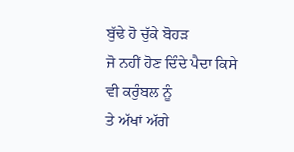ਬੁੱਢੇ ਹੋ ਚੁੱਕੇ ਬੋਹੜ
ਜੋ ਨਹੀਂ ਹੋਣ ਦਿੰਦੇ ਪੈਦਾ ਕਿਸੇ ਵੀ ਕਰੁੰਬਲ ਨੂੰ
ਤੇ ਅੱਖਾਂ ਅੱਗੇ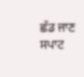ਛੱਡ ਜਾਣ
ਸਪਾਟ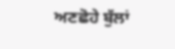ਅਣਛੋਹੇ ਬੁੱਲਾਂ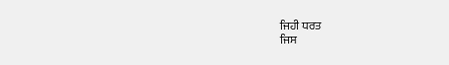ਜਿਹੀ ਧਰਤ
ਜਿਸ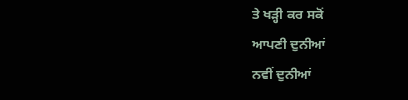ਤੇ ਖੜ੍ਹੀ ਕਰ ਸਕੋਂ
ਆਪਣੀ ਦੁਨੀਆਂ
ਨਵੀਂ ਦੁਨੀਆਂ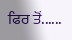ਫਿਰ ਤੋਂ......